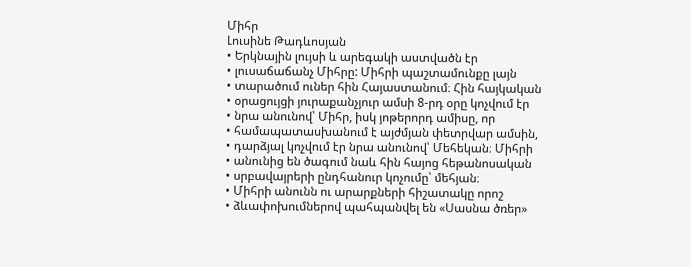Միհր
Լուսինե Թադևոսյան
• Երկնային լույսի և արեգակի աստվածն էր
• լուսաճաճանչ Միհրը: Միհրի պաշտամունքը լայն
• տարածում ուներ հին Հայաստանում։ Հին հայկական
• օրացույցի յուրաքանչյուր ամսի 8-րդ օրը կոչվում էր
• նրա անունով՝ Միհր, իսկ յոթերորդ ամիսը, որ
• համապատասխանում է այժմյան փետրվար ամսին,
• դարձյալ կոչվում էր նրա անունով՝ Մեհեկան։ Միհրի
• անունից են ծագում նաև հին հայոց հեթանոսական
• սրբավայրերի ընդհանուր կոչումը՝ մեհյան։
• Միհրի անունն ու արարքների հիշատակը որոշ
• ձևափոխումներով պահպանվել են «Սասնա ծռեր»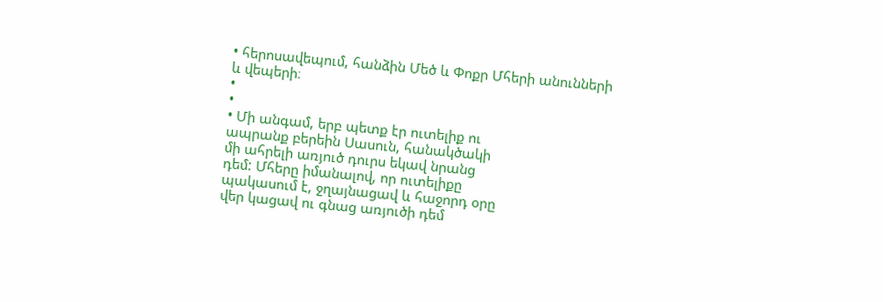• հերոսավեպում, հանձին Մեծ և Փոքր Մհերի անունների
և վեպերի։
•
•
• Մի անգամ, երբ պետք էր ուտելիք ու
ապրանք բերեին Սասուն, հանակծակի
մի ահրելի առյուծ դուրս եկավ նրանց
դեմ: Մհերը իմանալով, որ ուտելիքը
պակասում է, ջղայնացավ և հաջորդ օրը
վեր կացավ ու գնաց առյուծի դեմ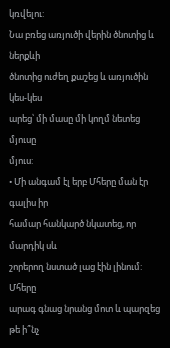կռվելու:
Նա բռեց առյուծի վերին ծնոտից և ներքևի
ծնոտից ուժեղ քաշեց և առյուծին կես-կես
արեց՝ մի մասը մի կողմ նետեց մյուսը
մյուս:
• Մի անգամ էլ երբ Մհերը ման էր գալիս իր
համար հանկարծ նկատեց, որ մարդիկ սև
շորերող նստած լաց էին լինում: Մհերը
արագ գնաց նրանց մոտ և պարզեց թե ի՞նչ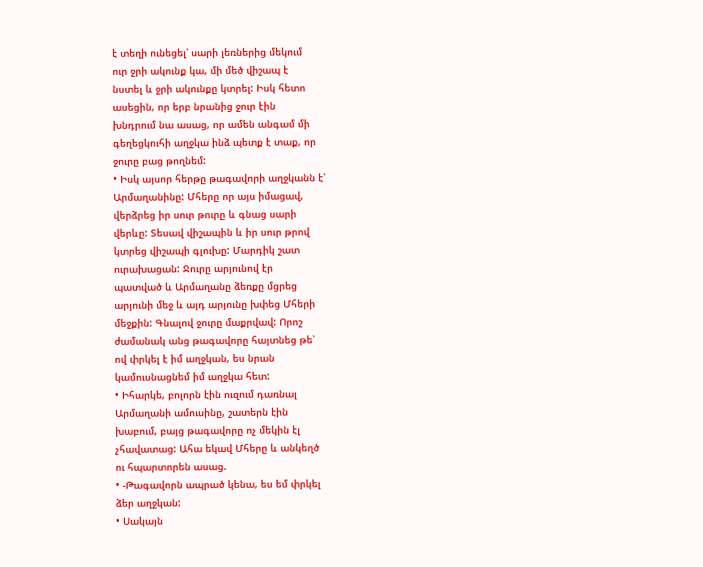է տեղի ունեցել՝ սարի լեռներից մեկում
ուր ջրի ակունք կա, մի մեծ վիշապ է
նստել և ջրի ակունքը կտրել: Իսկ հետո
ասեցին, որ երբ նրանից ջուր էին
խնդրում նա ասաց, որ ամեն անգամ մի
գեղեցկուհի աղջկա ինձ պետք է տաք, որ
ջուրը բաց թողնեմ:
• Իսկ այսոր հերթը թագավորի աղջկանն է՝
Արմաղանինը: Մհերը որ այս իմացավ,
վերձրեց իր սուր թուրը և գնաց սարի
վերևը: Տեսավ վիշապին և իր սուր թրով
կտրեց վիշապի գլուխը: Մարդիկ շատ
ուրախացան: Ջուրը արյունով էր
պատված և Արմաղանը ձեռքը մցրեց
արյունի մեջ և այդ արյունը խփեց Մհերի
մեջքին: Գնալով ջուրը մաքրվավ: Որոշ
ժամանակ անց թագավորը հայտնեց թե՝
ով փրկել է իմ աղջկան, ես նրան
կամուսնացնեմ իմ աղջկա հետ:
• Իհարկե, բոլորն էին ուզում դառնալ
Արմաղանի ամուսինը, շատերն էին
խաբում, բայց թագավորը ոչ մեկին էլ
չհավատաց: Ահա եկավ Մհերը և անկեղծ
ու հպարտորեն ասաց.
• -Թագավորն ապրած կենա, ես եմ փրկել
ձեր աղջկան:
• Սակայն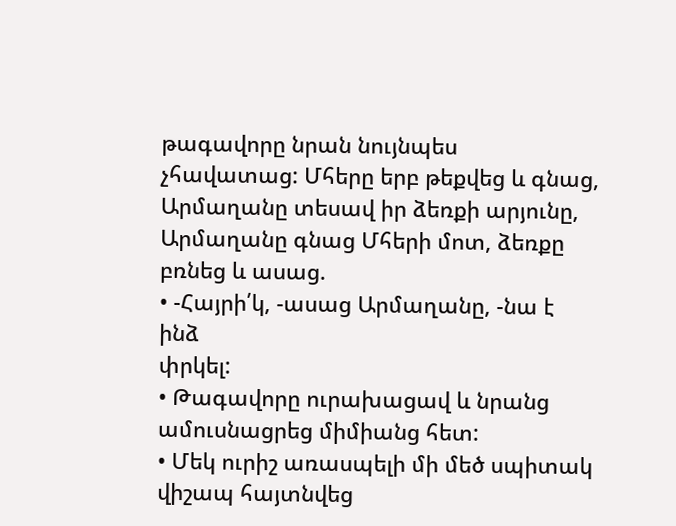թագավորը նրան նույնպես
չհավատաց: Մհերը երբ թեքվեց և գնաց,
Արմաղանը տեսավ իր ձեռքի արյունը,
Արմաղանը գնաց Մհերի մոտ, ձեռքը
բռնեց և ասաց.
• -Հայրի՛կ, -ասաց Արմաղանը, -նա է ինձ
փրկել:
• Թագավորը ուրախացավ և նրանց
ամուսնացրեց միմիանց հետ:
• Մեկ ուրիշ առասպելի մի մեծ սպիտակ
վիշապ հայտնվեց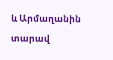և Արմաղանին տարավ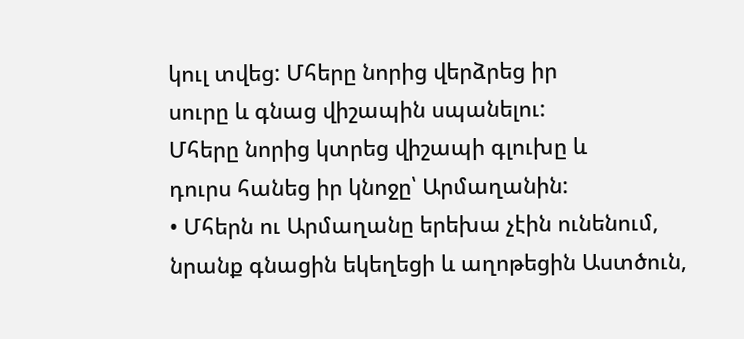կուլ տվեց: Մհերը նորից վերձրեց իր
սուրը և գնաց վիշապին սպանելու:
Մհերը նորից կտրեց վիշապի գլուխը և
դուրս հանեց իր կնոջը՝ Արմաղանին:
• Մհերն ու Արմաղանը երեխա չէին ունենում,
նրանք գնացին եկեղեցի և աղոթեցին Աստծուն,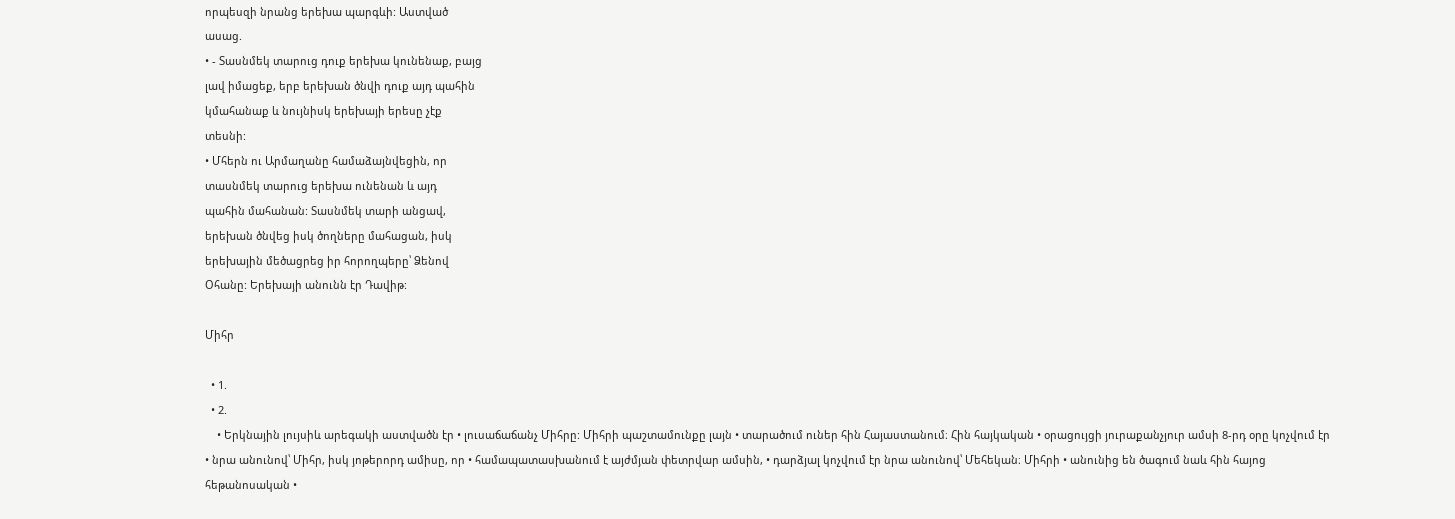որպեսզի նրանց երեխա պարգևի: Աստված
ասաց.
• - Տասնմեկ տարուց դուք երեխա կունենաք, բայց
լավ իմացեք, երբ երեխան ծնվի դուք այդ պահին
կմահանաք և նույնիսկ երեխայի երեսը չէք
տեսնի:
• Մհերն ու Արմաղանը համաձայնվեցին, որ
տասնմեկ տարուց երեխա ունենան և այդ
պահին մահանան: Տասնմեկ տարի անցավ,
երեխան ծնվեց իսկ ծողները մահացան, իսկ
երեխային մեծացրեց իր հորողպերը՝ Ձենով
Օհանը: Երեխայի անունն էր Դավիթ:

Միհր

  • 1.
  • 2.
    • Երկնային լույսիև արեգակի աստվածն էր • լուսաճաճանչ Միհրը: Միհրի պաշտամունքը լայն • տարածում ուներ հին Հայաստանում։ Հին հայկական • օրացույցի յուրաքանչյուր ամսի 8-րդ օրը կոչվում էր • նրա անունով՝ Միհր, իսկ յոթերորդ ամիսը, որ • համապատասխանում է այժմյան փետրվար ամսին, • դարձյալ կոչվում էր նրա անունով՝ Մեհեկան։ Միհրի • անունից են ծագում նաև հին հայոց հեթանոսական •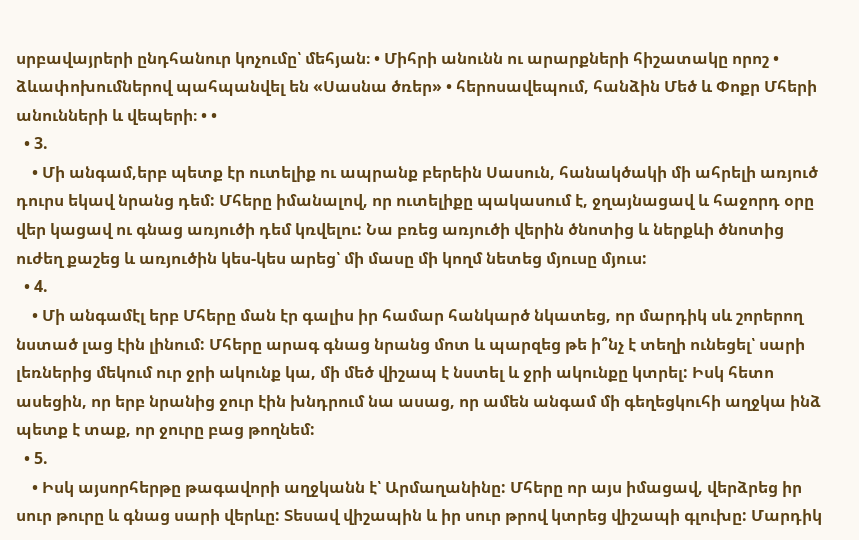սրբավայրերի ընդհանուր կոչումը՝ մեհյան։ • Միհրի անունն ու արարքների հիշատակը որոշ • ձևափոխումներով պահպանվել են «Սասնա ծռեր» • հերոսավեպում, հանձին Մեծ և Փոքր Մհերի անունների և վեպերի։ • •
  • 3.
    • Մի անգամ,երբ պետք էր ուտելիք ու ապրանք բերեին Սասուն, հանակծակի մի ահրելի առյուծ դուրս եկավ նրանց դեմ: Մհերը իմանալով, որ ուտելիքը պակասում է, ջղայնացավ և հաջորդ օրը վեր կացավ ու գնաց առյուծի դեմ կռվելու: Նա բռեց առյուծի վերին ծնոտից և ներքևի ծնոտից ուժեղ քաշեց և առյուծին կես-կես արեց՝ մի մասը մի կողմ նետեց մյուսը մյուս:
  • 4.
    • Մի անգամէլ երբ Մհերը ման էր գալիս իր համար հանկարծ նկատեց, որ մարդիկ սև շորերող նստած լաց էին լինում: Մհերը արագ գնաց նրանց մոտ և պարզեց թե ի՞նչ է տեղի ունեցել՝ սարի լեռներից մեկում ուր ջրի ակունք կա, մի մեծ վիշապ է նստել և ջրի ակունքը կտրել: Իսկ հետո ասեցին, որ երբ նրանից ջուր էին խնդրում նա ասաց, որ ամեն անգամ մի գեղեցկուհի աղջկա ինձ պետք է տաք, որ ջուրը բաց թողնեմ:
  • 5.
    • Իսկ այսորհերթը թագավորի աղջկանն է՝ Արմաղանինը: Մհերը որ այս իմացավ, վերձրեց իր սուր թուրը և գնաց սարի վերևը: Տեսավ վիշապին և իր սուր թրով կտրեց վիշապի գլուխը: Մարդիկ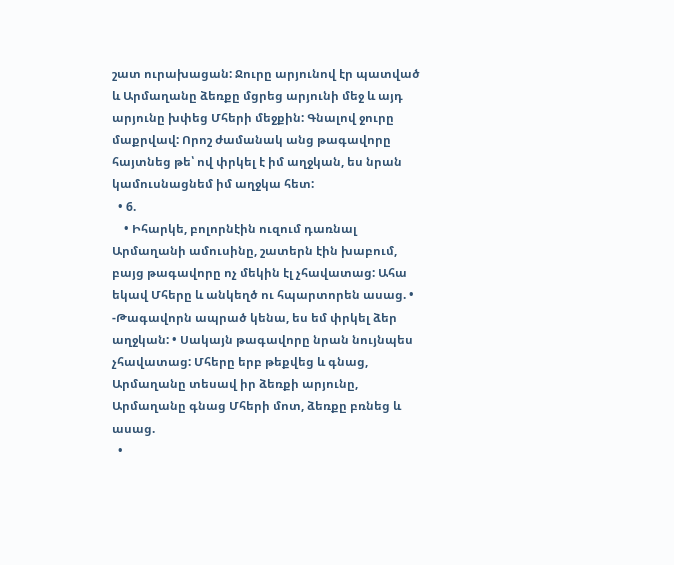շատ ուրախացան: Ջուրը արյունով էր պատված և Արմաղանը ձեռքը մցրեց արյունի մեջ և այդ արյունը խփեց Մհերի մեջքին: Գնալով ջուրը մաքրվավ: Որոշ ժամանակ անց թագավորը հայտնեց թե՝ ով փրկել է իմ աղջկան, ես նրան կամուսնացնեմ իմ աղջկա հետ:
  • 6.
    • Իհարկե, բոլորնէին ուզում դառնալ Արմաղանի ամուսինը, շատերն էին խաբում, բայց թագավորը ոչ մեկին էլ չհավատաց: Ահա եկավ Մհերը և անկեղծ ու հպարտորեն ասաց. • -Թագավորն ապրած կենա, ես եմ փրկել ձեր աղջկան: • Սակայն թագավորը նրան նույնպես չհավատաց: Մհերը երբ թեքվեց և գնաց, Արմաղանը տեսավ իր ձեռքի արյունը, Արմաղանը գնաց Մհերի մոտ, ձեռքը բռնեց և ասաց.
  •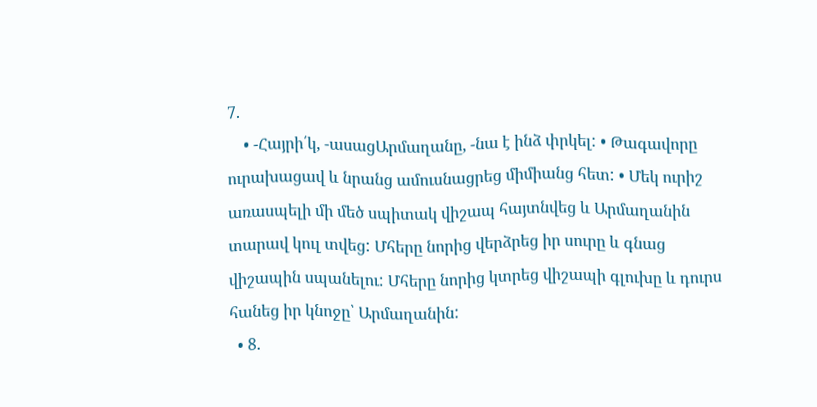7.
    • -Հայրի՛կ, -ասացԱրմաղանը, -նա է ինձ փրկել: • Թագավորը ուրախացավ և նրանց ամուսնացրեց միմիանց հետ: • Մեկ ուրիշ առասպելի մի մեծ սպիտակ վիշապ հայտնվեց և Արմաղանին տարավ կուլ տվեց: Մհերը նորից վերձրեց իր սուրը և գնաց վիշապին սպանելու: Մհերը նորից կտրեց վիշապի գլուխը և դուրս հանեց իր կնոջը՝ Արմաղանին:
  • 8.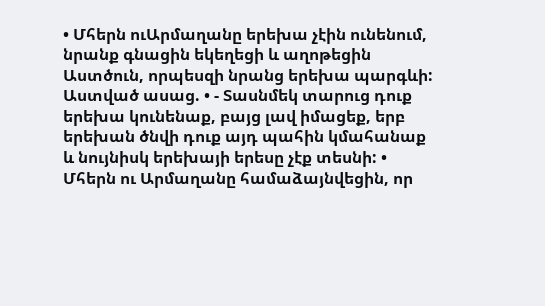• Մհերն ուԱրմաղանը երեխա չէին ունենում, նրանք գնացին եկեղեցի և աղոթեցին Աստծուն, որպեսզի նրանց երեխա պարգևի: Աստված ասաց. • - Տասնմեկ տարուց դուք երեխա կունենաք, բայց լավ իմացեք, երբ երեխան ծնվի դուք այդ պահին կմահանաք և նույնիսկ երեխայի երեսը չէք տեսնի: • Մհերն ու Արմաղանը համաձայնվեցին, որ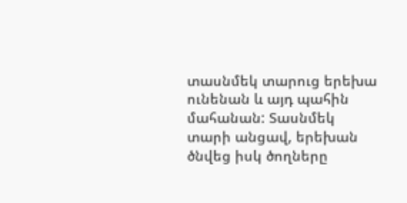տասնմեկ տարուց երեխա ունենան և այդ պահին մահանան: Տասնմեկ տարի անցավ, երեխան ծնվեց իսկ ծողները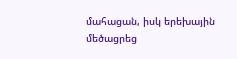մահացան, իսկ երեխային մեծացրեց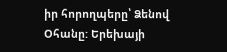իր հորողպերը՝ Ձենով Օհանը: Երեխայի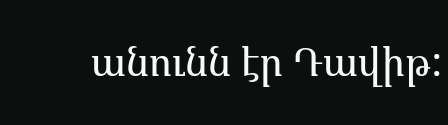անունն էր Դավիթ: